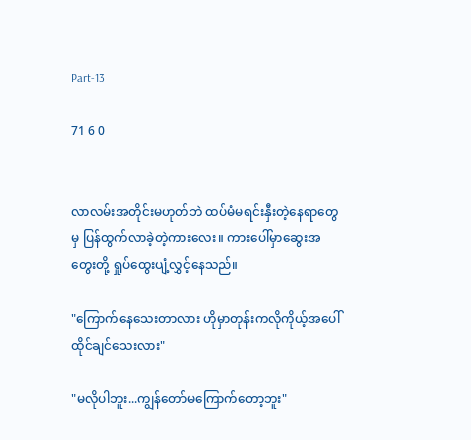Part-13

71 6 0


လာလမ်းအတိုင်းမဟုတ်ဘဲ ထပ်မံမရင်းနှီးတဲ့နေရာတွေမှ ပြန်ထွက်လာခဲ့တဲ့ကားလေး။ ကားပေါ်မှာဆွေးအတွေးတို့ ရှုပ်ထွေးပျံ့လွှင့်နေသည်။

"ကြောက်နေသေးတာလား ဟိုမှာတုန်းကလိုကိုယ့်အပေါ်ထိုင်ချင်သေးလား"

"မလိုပါဘူး...ကျွန်တော်မကြောက်တော့ဘူး"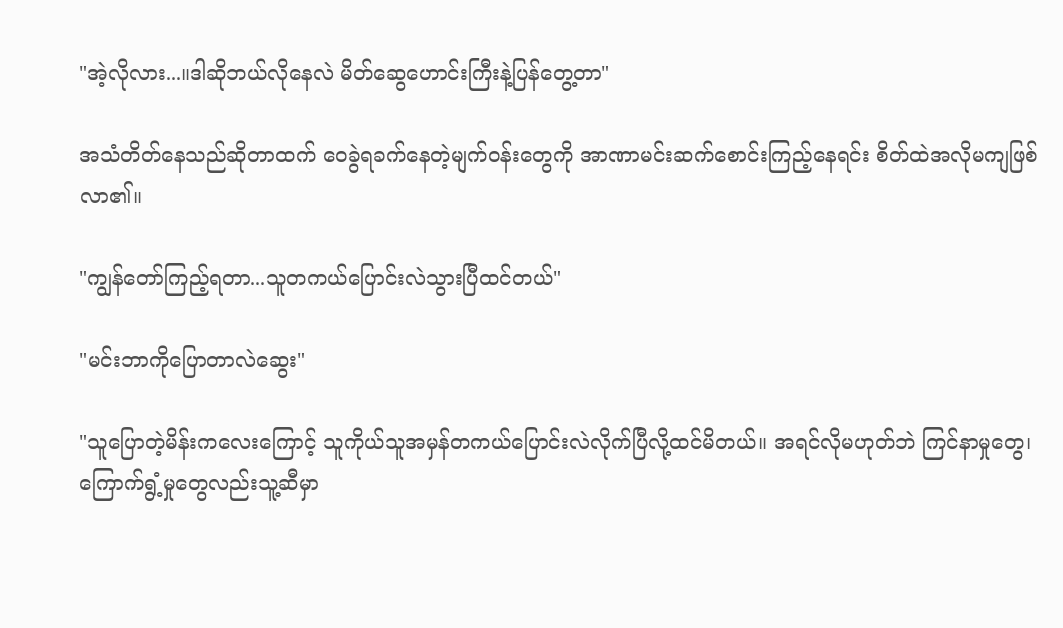"အဲ့လိုလား...။ဒါဆိုဘယ်လိုနေလဲ မိတ်ဆွေဟောင်းကြီးနဲ့ပြန်တွေ့တာ"

အသံတိတ်နေသည်ဆိုတာထက် ဝေခွဲရခက်နေတဲ့မျက်ဝန်းတွေကို အာဏာမင်းဆက်စောင်းကြည့်နေရင်း စိတ်ထဲအလိုမကျဖြစ်လာ၏။

"ကျွန်တော်ကြည့်ရတာ...သူတကယ်ပြောင်းလဲသွားပြီထင်တယ်"

"မင်းဘာကိုပြောတာလဲဆွေး"

"သူပြောတဲ့မိန်းကလေးကြောင့် သူကိုယ်သူအမှန်တကယ်ပြောင်းလဲလိုက်ပြီလို့ထင်မိတယ်။ အရင်လိုမဟုတ်ဘဲ ကြင်နာမှုတွေ၊ကြောက်ရွံ့မှုတွေလည်းသူ့ဆီမှာ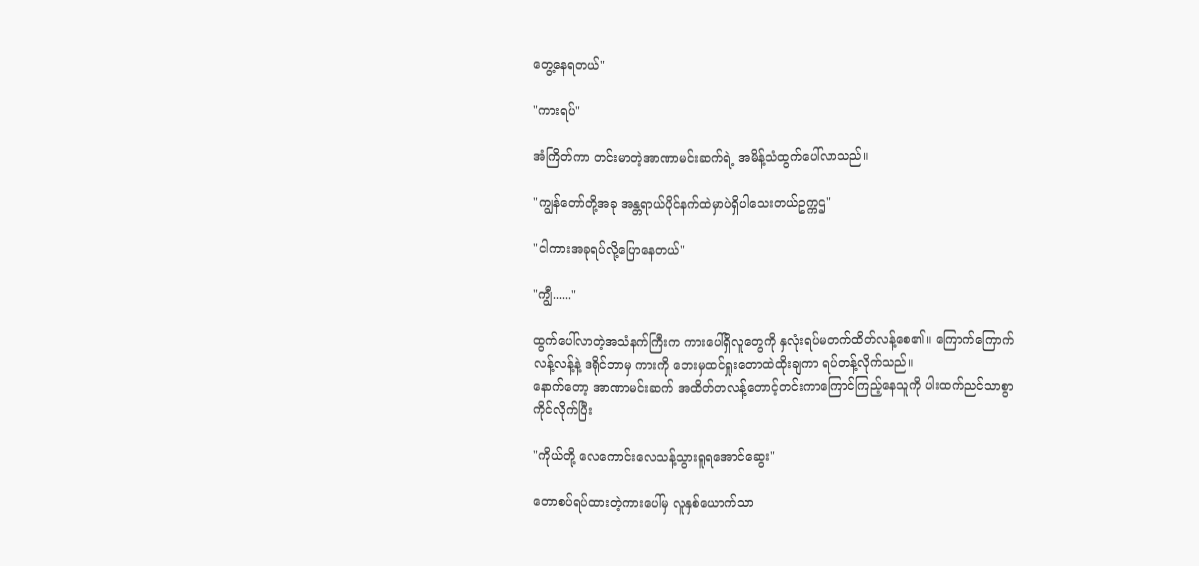တွေ့နေရတယ်"

"ကားရပ်"

အံကြိတ်ကာ တင်းမာတဲ့အာဏာမင်းဆက်ရဲ့ အမိန့်သံထွက်ပေါ်လာသည်။

"ကျွန်တော်တို့အခု အန္တရာယ်ပိုင်နက်ထဲမှာပဲရှိပါသေးတယ်ဥက္ကဌ"

"ငါကားအခုရပ်လို့ပြောနေတယ်"

"ကျွီ......"

ထွက်ပေါ်လာတဲ့အသံနက်ကြီးက ကားပေါ်ရှိလူတွေကို နှလုံးရပ်မတက်ထိတ်လန့်စေ၏။ ကြောက်ကြောက်လန့်လန့်နဲ့ ဒရိုင်ဘာမှ ကားကို ဘေးမှထင်ရှုးတောထဲထိုးချကာ ရပ်တန့်လိုက်သည်။
နောက်တော့ အာဏာမင်းဆက် အထိတ်တလန့်တောင့်တင်းကာကြောင်ကြည့်နေသူကို ပါးထက်ညင်သာစွာကိုင်လိုက်ပြီး

"ကိုယ်တို့ လေကောင်းလေသန့်သွားရူရအောင်ဆွေး"

တောစပ်ရပ်ထားတဲ့ကားပေါ်မှ လူနှစ်ယောက်သာ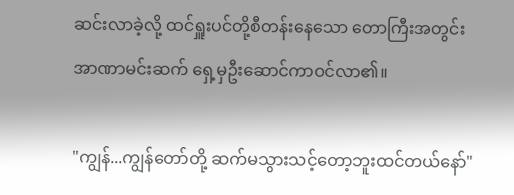ဆင်းလာခဲ့လို့ ထင်ရှူးပင်တို့စီတန်းနေသော တောကြီးအတွင်း အာဏာမင်းဆက် ရှေ့မှဦးဆောင်ကာဝင်လာ၏။

"ကျွန်...ကျွန်တော်တို့ ဆက်မသွားသင့်တော့ဘူးထင်တယ်နော်"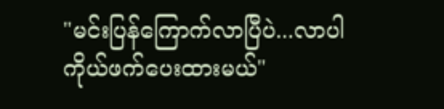"မင်းပြန်ကြောက်လာပြီပဲ...လာပါ ကိုယ်ဖက်ပေးထားမယ်"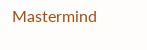Mastermind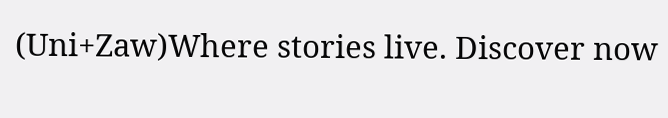(Uni+Zaw)Where stories live. Discover now